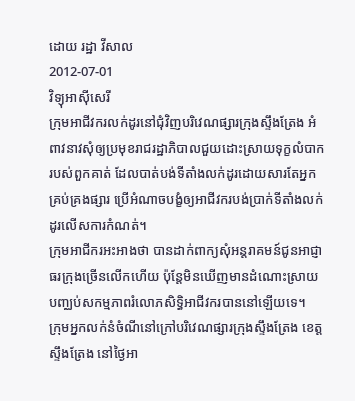ដោយ រដ្ឋា វីសាល
2012-07-01
វិទ្យុអាស៊ីសេរី
ក្រុមអាជីវករលក់ដូរនៅជុំវិញបរិវេណផ្សារក្រុងស្ទឹងត្រែង អំពាវនាវសុំឲ្យប្រមុខរាជរដ្ឋាភិបាលជួយដោះស្រាយទុក្ខលំបាករបស់ពួកគាត់ ដែលបាត់បង់ទីតាំងលក់ដូរដោយសារតែអ្នកគ្រប់គ្រងផ្សារ ប្រើអំណាចបង្ខំឲ្យអាជីវករបង់ប្រាក់ទីតាំងលក់ដូរលើសការកំណត់។
ក្រុមអាជីករអះអាងថា បានដាក់ពាក្យសុំអន្តរាគមន៍ជូនអាជ្ញាធរក្រុងច្រើនលើកហើយ ប៉ុន្តែមិនឃើញមានដំណោះស្រាយបញ្ឈប់សកម្មភាពរំលោភសិទ្ធិអាជីវករបាននៅឡើយទេ។
ក្រុមអ្នកលក់នំចំណីនៅក្រៅបរិវេណផ្សារក្រុងស្ទឹងត្រែង ខេត្តស្ទឹងត្រែង នៅថ្ងៃអា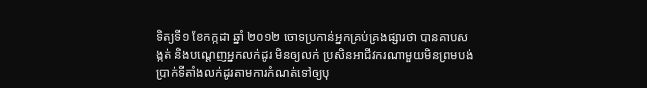ទិត្យទី១ ខែកក្កដា ឆ្នាំ ២០១២ ចោទប្រកាន់អ្នកគ្រប់គ្រងផ្សារថា បានគាបសង្កត់ និងបណ្ដេញអ្នកលក់ដូរ មិនឲ្យលក់ ប្រសិនអាជីវករណាមួយមិនព្រមបង់ប្រាក់ទីតាំងលក់ដូរតាមការកំណត់ទៅឲ្យបុ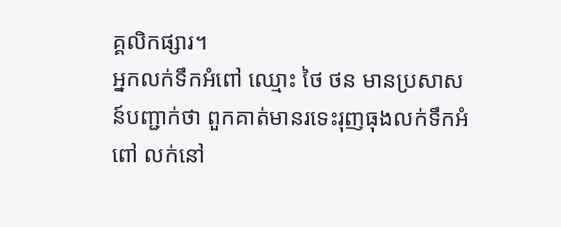គ្គលិកផ្សារ។
អ្នកលក់ទឹកអំពៅ ឈ្មោះ ថៃ ថន មានប្រសាសន៍បញ្ជាក់ថា ពួកគាត់មានរទេះរុញធុងលក់ទឹកអំពៅ លក់នៅ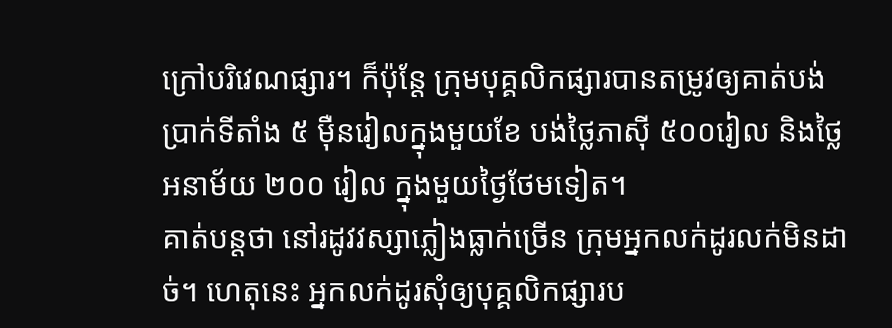ក្រៅបរិវេណផ្សារ។ ក៏ប៉ុន្តែ ក្រុមបុគ្គលិកផ្សារបានតម្រូវឲ្យគាត់បង់ប្រាក់ទីតាំង ៥ ម៉ឺនរៀលក្នុងមួយខែ បង់ថ្លៃភាស៊ី ៥០០រៀល និងថ្លៃអនាម័យ ២០០ រៀល ក្នុងមួយថ្ងៃថែមទៀត។
គាត់បន្តថា នៅរដូវវស្សាភ្លៀងធ្លាក់ច្រើន ក្រុមអ្នកលក់ដូរលក់មិនដាច់។ ហេតុនេះ អ្នកលក់ដូរសុំឲ្យបុគ្គលិកផ្សារប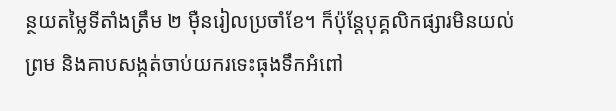ន្ថយតម្លៃទីតាំងត្រឹម ២ ម៉ឺនរៀលប្រចាំខែ។ ក៏ប៉ុន្តែបុគ្គលិកផ្សារមិនយល់ព្រម និងគាបសង្កត់ចាប់យករទេះធុងទឹកអំពៅ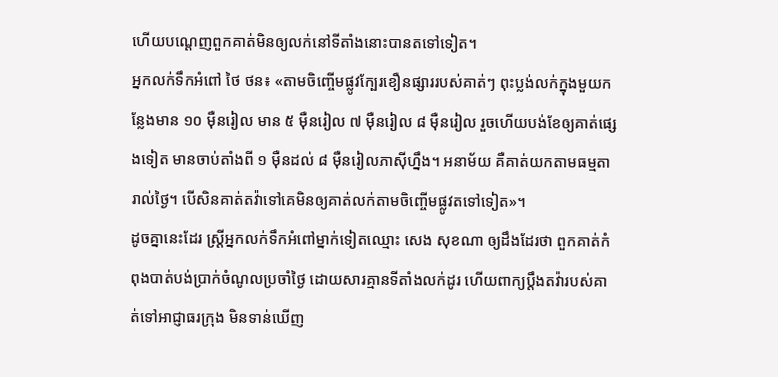ហើយបណ្ដេញពួកគាត់មិនឲ្យលក់នៅទីតាំងនោះបានតទៅទៀត។
អ្នកលក់ទឹកអំពៅ ថៃ ថន៖ «តាមចិញ្ចើមផ្លូវក្បែរខឿនផ្សាររបស់គាត់ៗ ពុះប្លង់លក់ក្នុងមួយកន្លែងមាន ១០ ម៉ឺនរៀល មាន ៥ ម៉ឺនរៀល ៧ ម៉ឺនរៀល ៨ ម៉ឺនរៀល រួចហើយបង់ខែឲ្យគាត់ផ្សេងទៀត មានចាប់តាំងពី ១ ម៉ឺនដល់ ៨ ម៉ឺនរៀលភាស៊ីហ្នឹង។ អនាម័យ គឺគាត់យកតាមធម្មតារាល់ថ្ងៃ។ បើសិនគាត់តវ៉ាទៅគេមិនឲ្យគាត់លក់តាមចិញ្ចើមផ្លូវតទៅទៀត»។
ដូចគ្នានេះដែរ ស្ត្រីអ្នកលក់ទឹកអំពៅម្នាក់ទៀតឈ្មោះ សេង សុខណា ឲ្យដឹងដែរថា ពួកគាត់កំពុងបាត់បង់ប្រាក់ចំណូលប្រចាំថ្ងៃ ដោយសារគ្មានទីតាំងលក់ដូរ ហើយពាក្យប្ដឹងតវ៉ារបស់គាត់ទៅអាជ្ញាធរក្រុង មិនទាន់ឃើញ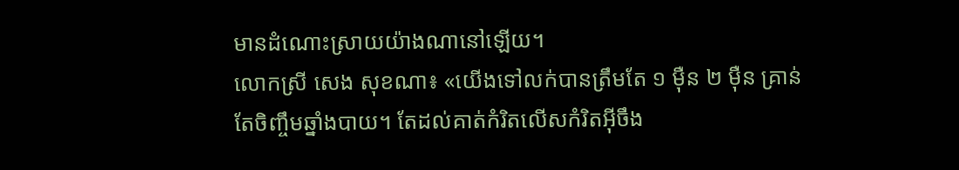មានដំណោះស្រាយយ៉ាងណានៅឡើយ។
លោកស្រី សេង សុខណា៖ «យើងទៅលក់បានត្រឹមតែ ១ ម៉ឺន ២ ម៉ឺន គ្រាន់តែចិញ្ចឹមឆ្នាំងបាយ។ តែដល់គាត់កំរិតលើសកំរិតអ៊ីចឹង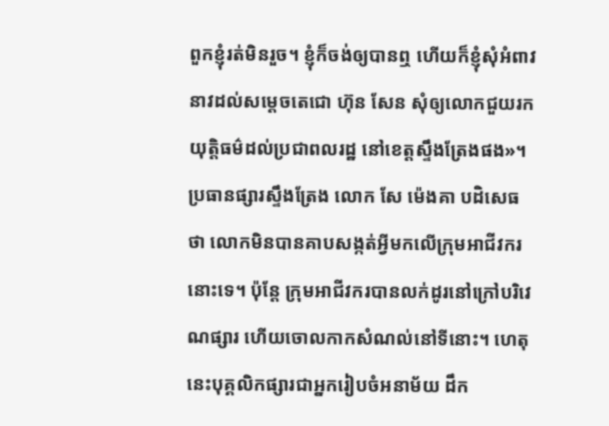ពួកខ្ញុំរត់មិនរួច។ ខ្ញុំក៏ចង់ឲ្យបានឮ ហើយក៏ខ្ញុំសុំអំពាវនាវដល់សម្តេចតេជោ ហ៊ុន សែន សុំឲ្យលោកជួយរកយុត្តិធម៌ដល់ប្រជាពលរដ្ឋ នៅខេត្តស្ទឹងត្រែងផង»។
ប្រធានផ្សារស្ទឹងត្រែង លោក សែ ម៉េងគា បដិសេធថា លោកមិនបានគាបសង្កត់អ្វីមកលើក្រុមអាជីវករនោះទេ។ ប៉ុន្តែ ក្រុមអាជីវករបានលក់ដូរនៅក្រៅបរិវេណផ្សារ ហើយចោលកាកសំណល់នៅទីនោះ។ ហេតុនេះបុគ្គលិកផ្សារជាអ្នករៀបចំអនាម័យ ដឹក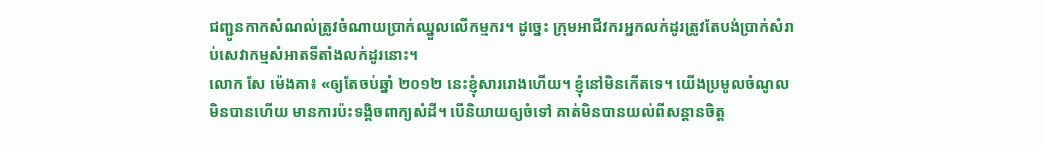ជញ្ជូនកាកសំណល់ត្រូវចំណាយប្រាក់ឈ្នួលលើកម្មករ។ ដូច្នេះ ក្រុមអាជីវករអ្នកលក់ដូរត្រូវតែបង់ប្រាក់សំរាប់សេវាកម្មសំអាតទីតាំងលក់ដូរនោះ។
លោក សែ ម៉េងគា៖ «ឲ្យតែចប់ឆ្នាំ ២០១២ នេះខ្ញុំសាររោងហើយ។ ខ្ញុំនៅមិនកើតទេ។ យើងប្រមូលចំណូលមិនបានហើយ មានការប៉ះទង្គិចពាក្យសំដី។ បើនិយាយឲ្យចំទៅ គាត់មិនបានយល់ពីសន្តានចិត្ត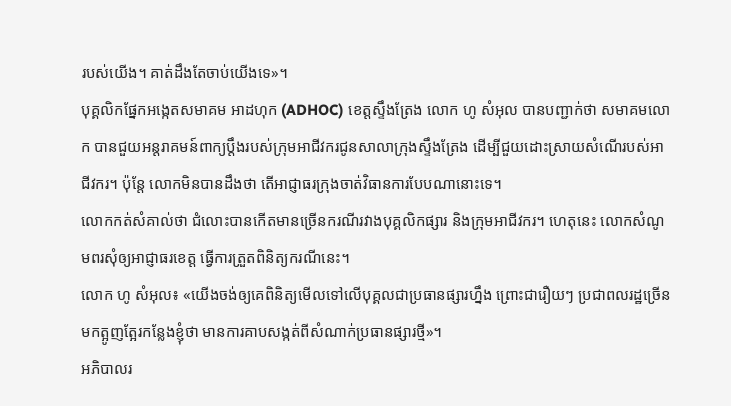របស់យើង។ គាត់ដឹងតែចាប់យើងទេ»។
បុគ្គលិកផ្នែកអង្កេតសមាគម អាដហុក (ADHOC) ខេត្តស្ទឹងត្រែង លោក ហូ សំអុល បានបញ្ជាក់ថា សមាគមលោក បានជួយអន្តរាគមន៍ពាក្យប្ដឹងរបស់ក្រុមអាជីវករជូនសាលាក្រុងស្ទឹងត្រែង ដើម្បីជួយដោះស្រាយសំណើរបស់អាជីវករ។ ប៉ុន្តែ លោកមិនបានដឹងថា តើអាជ្ញាធរក្រុងចាត់វិធានការបែបណានោះទេ។
លោកកត់សំគាល់ថា ជំលោះបានកើតមានច្រើនករណីរវាងបុគ្គលិកផ្សារ និងក្រុមអាជីវករ។ ហេតុនេះ លោកសំណូមពរសុំឲ្យអាជ្ញាធរខេត្ត ធ្វើការត្រួតពិនិត្យករណីនេះ។
លោក ហូ សំអុល៖ «យើងចង់ឲ្យគេពិនិត្យមើលទៅលើបុគ្គលជាប្រធានផ្សារហ្នឹង ព្រោះជារឿយៗ ប្រជាពលរដ្ឋច្រើនមកត្អូញត្អែរកន្លែងខ្ញុំថា មានការគាបសង្កត់ពីសំណាក់ប្រធានផ្សារថ្មី»។
អភិបាលរ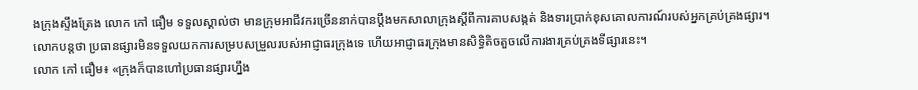ងក្រុងស្ទឹងត្រែង លោក កៅ ធឿម ទទួលស្គាល់ថា មានក្រុមអាជីវករច្រើននាក់បានប្ដឹងមកសាលាក្រុងស្ដីពីការគាបសង្កត់ និងទារប្រាក់ខុសគោលការណ៍របស់អ្នកគ្រប់គ្រងផ្សារ។
លោកបន្តថា ប្រធានផ្សារមិនទទួលយកការសម្របសម្រួលរបស់អាជ្ញាធរក្រុងទេ ហើយអាជ្ញាធរក្រុងមានសិទ្ធិតិចតួចលើការងារគ្រប់គ្រងទីផ្សារនេះ។
លោក កៅ ធឿម៖ «ក្រុងក៏បានហៅប្រធានផ្សារហ្នឹង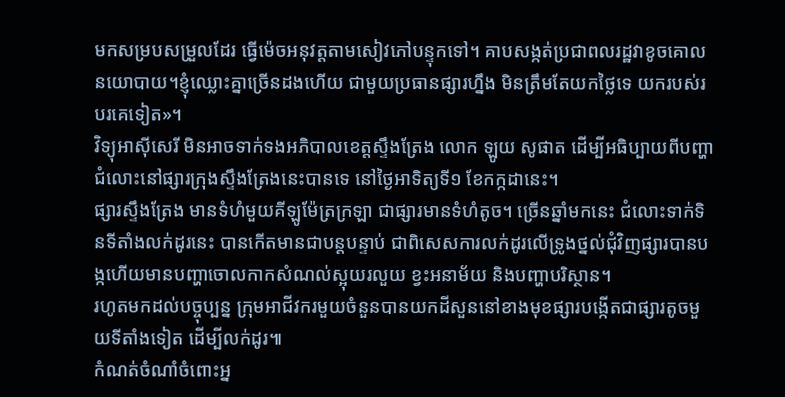មកសម្របសម្រួលដែរ ធ្វើម៉េចអនុវត្តតាមសៀវភៅបន្ទុកទៅ។ គាបសង្កត់ប្រជាពលរដ្ឋវាខូចគោលនយោបាយ។ខ្ញុំឈ្លោះគ្នាច្រើនដងហើយ ជាមួយប្រធានផ្សារហ្នឹង មិនត្រឹមតែយកថ្លៃទេ យករបស់របរគេទៀត»។
វិទ្យុអាស៊ីសេរី មិនអាចទាក់ទងអភិបាលខេត្តស្ទឹងត្រែង លោក ឡូយ សូផាត ដើម្បីអធិប្បាយពីបញ្ហាជំលោះនៅផ្សារក្រុងស្ទឹងត្រែងនេះបានទេ នៅថ្ងៃអាទិត្យទី១ ខែកក្កដានេះ។
ផ្សារស្ទឹងត្រែង មានទំហំមួយគីឡូម៉ែត្រក្រឡា ជាផ្សារមានទំហំតូច។ ច្រើនឆ្នាំមកនេះ ជំលោះទាក់ទិនទីតាំងលក់ដូរនេះ បានកើតមានជាបន្តបន្ទាប់ ជាពិសេសការលក់ដូរលើទ្រូងថ្នល់ជុំវិញផ្សារបានបង្កហើយមានបញ្ហាចោលកាកសំណល់ស្អុយរលួយ ខ្វះអនាម័យ និងបញ្ហាបរិស្ថាន។
រហូតមកដល់បច្ចុប្បន្ន ក្រុមអាជីវករមួយចំនួនបានយកដីសួននៅខាងមុខផ្សារបង្កើតជាផ្សារតូចមួយទីតាំងទៀត ដើម្បីលក់ដូរ៕
កំណត់ចំណាំចំពោះអ្ន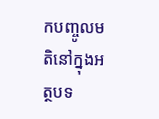កបញ្ចូលមតិនៅក្នុងអត្ថបទ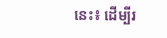នេះ៖ ដើម្បីរ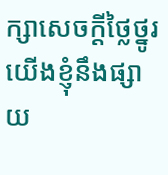ក្សាសេចក្ដីថ្លៃថ្នូរ យើងខ្ញុំនឹងផ្សាយ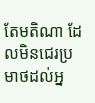តែមតិណា ដែលមិនជេរប្រមាថដល់អ្ន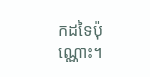កដទៃប៉ុណ្ណោះ។